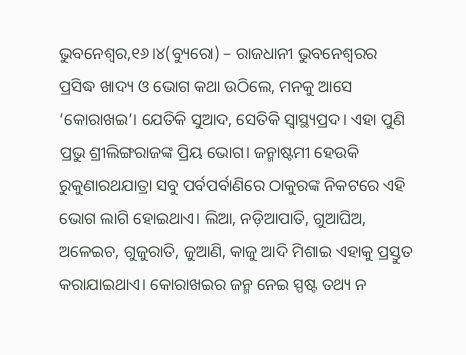ଭୁବନେଶ୍ୱର,୧୬।୪(ବ୍ୟୁରୋ) – ରାଜଧାନୀ ଭୁବନେଶ୍ୱରର ପ୍ରସିଦ୍ଧ ଖାଦ୍ୟ ଓ ଭୋଗ କଥା ଉଠିଲେ, ମନକୁ ଆସେ ‘କୋରାଖଇ’। ଯେତିକି ସୁଆଦ, ସେତିକି ସ୍ବାସ୍ଥ୍ୟପ୍ରଦ। ଏହା ପୁଣି ପ୍ରଭୁ ଶ୍ରୀଲିଙ୍ଗରାଜଙ୍କ ପ୍ରିୟ ଭୋଗ। ଜନ୍ମାଷ୍ଟମୀ ହେଉକି ରୁକୁଣାରଥଯାତ୍ରା ସବୁ ପର୍ବପର୍ବାଣିରେ ଠାକୁରଙ୍କ ନିକଟରେ ଏହି ଭୋଗ ଲାଗି ହୋଇଥାଏ। ଲିଆ, ନଡ଼ିଆପାତି, ଗୁଆଘିଅ, ଅଳେଇଚ, ଗୁଜୁରାତି, ଜୁଆଣି, କାଜୁ ଆଦି ମିଶାଇ ଏହାକୁ ପ୍ରସ୍ତୁତ କରାଯାଇଥାଏ। କୋରାଖଇର ଜନ୍ମ ନେଇ ସ୍ପଷ୍ଟ ତଥ୍ୟ ନ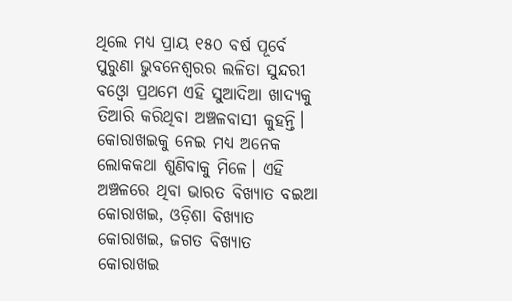ଥିଲେ ମଧ୍ୟ ପ୍ରାୟ ୧୫୦ ବର୍ଷ ପୂର୍ବେ ପୁରୁଣା ଭୁବନେଶ୍ୱରର ଲଳିତା ସୁନ୍ଦରୀ ବଓ୍ବୋ ପ୍ରଥମେ ଏହି ସୁଆଦିଆ ଖାଦ୍ୟକୁ ତିଆରି କରିଥିବା ଅଞ୍ଚଳବାସୀ କୁହନ୍ତି। କୋରାଖଇକୁ ନେଇ ମଧ୍ୟ ଅନେକ ଲୋକକଥା ଶୁଣିବାକୁ ମିଳେ। ଏହି ଅଞ୍ଚଳରେ ଥିବା ଭାରତ ବିଖ୍ୟାତ ବଇଆ କୋରାଖଇ, ଓଡ଼ିଶା ବିଖ୍ୟାତ କୋରାଖଇ, ଜଗତ ବିଖ୍ୟାତ କୋରାଖଇ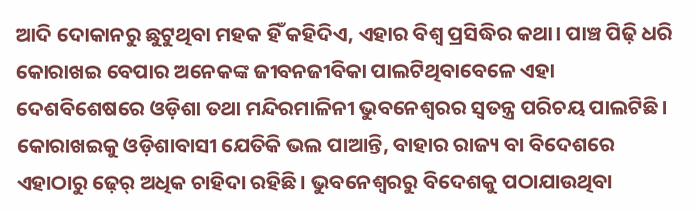ଆଦି ଦୋକାନରୁ ଛୁଟୁଥିବା ମହକ ହିଁ କହିଦିଏ, ଏହାର ବିଶ୍ୱ ପ୍ରସିଦ୍ଧିର କଥା। ପାଞ୍ଚ ପିଢ଼ି ଧରି କୋରାଖଇ ବେପାର ଅନେକଙ୍କ ଜୀବନଜୀବିକା ପାଲଟିଥିବାବେଳେ ଏହା ଦେଶବିଶେଷରେ ଓଡ଼ିଶା ତଥା ମନ୍ଦିରମାଳିନୀ ଭୁବନେଶ୍ୱରର ସ୍ବତନ୍ତ୍ର ପରିଚୟ ପାଲଟିଛି। କୋରାଖଇକୁ ଓଡ଼ିଶାବାସୀ ଯେତିକି ଭଲ ପାଆନ୍ତି, ବାହାର ରାଜ୍ୟ ବା ବିଦେଶରେ ଏହାଠାରୁ ଢ଼େର୍ ଅଧିକ ଚାହିଦା ରହିଛି। ଭୁବନେଶ୍ୱରରୁ ବିଦେଶକୁ ପଠାଯାଉଥିବା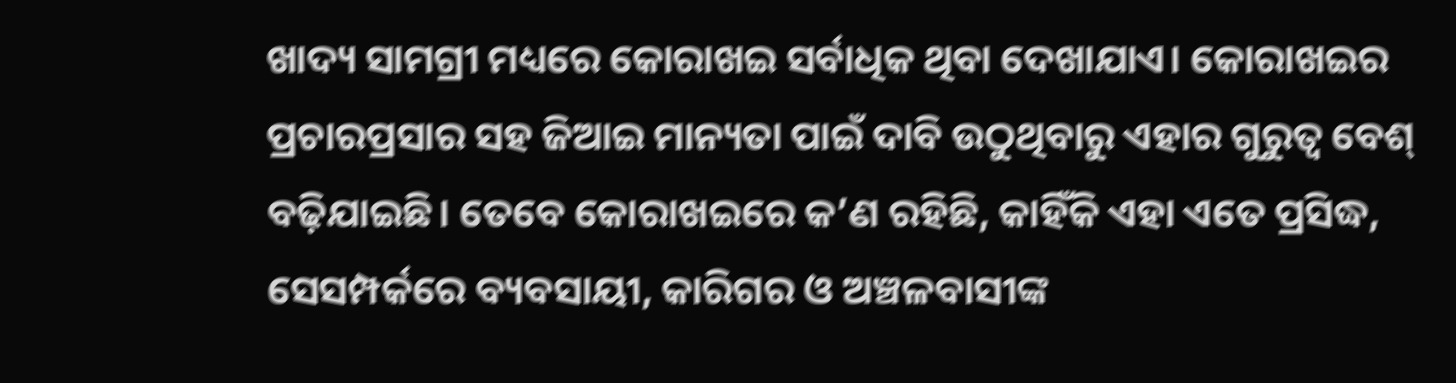ଖାଦ୍ୟ ସାମଗ୍ରୀ ମଧ୍ୟରେ କୋରାଖଇ ସର୍ବାଧିକ ଥିବା ଦେଖାଯାଏ। କୋରାଖଇର ପ୍ରଚାରପ୍ରସାର ସହ ଜିଆଇ ମାନ୍ୟତା ପାଇଁ ଦାବି ଉଠୁଥିବାରୁ ଏହାର ଗୁରୁତ୍ୱ ବେଶ୍ ବଢ଼ିଯାଇଛି। ତେବେ କୋରାଖଇରେ କ’ଣ ରହିଛି, କାହିଁକି ଏହା ଏତେ ପ୍ରସିଦ୍ଧ, ସେସମ୍ପର୍କରେ ବ୍ୟବସାୟୀ, କାରିଗର ଓ ଅଞ୍ଚଳବାସୀଙ୍କ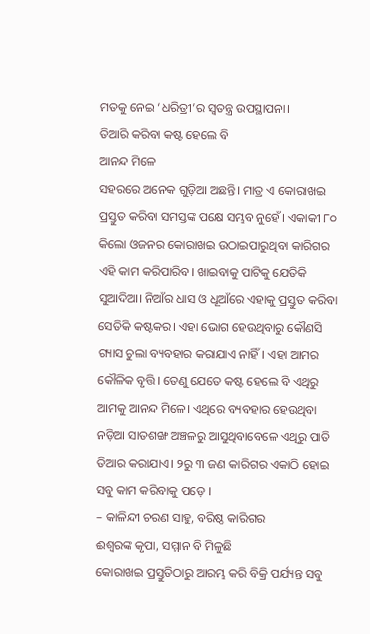ମତକୁ ନେଇ ‘ଧରିତ୍ରୀ’ର ସ୍ବତନ୍ତ୍ର ଉପସ୍ଥାପନା।
ତିଆରି କରିବା କଷ୍ଟ ହେଲେ ବି
ଆନନ୍ଦ ମିଳେ
ସହରରେ ଅନେକ ଗୁଡ଼ିଆ ଅଛନ୍ତି। ମାତ୍ର ଏ କୋରାଖଇ ପ୍ରସ୍ତୁତ କରିବା ସମସ୍ତଙ୍କ ପକ୍ଷେ ସମ୍ଭବ ନୁହେଁ। ଏକାକୀ ୮୦ କିଲୋ ଓଜନର କୋରାଖଇ ଉଠାଇପାରୁଥିବା କାରିଗର ଏହି କାମ କରିପାରିବ। ଖାଇବାକୁ ପାଟିକୁ ଯେତିକି ସୁଆଦିଆ। ନିଆଁର ଧାସ ଓ ଧୂଆଁରେ ଏହାକୁ ପ୍ରସ୍ତୁତ କରିବା ସେତିକି କଷ୍ଟକର। ଏହା ଭୋଗ ହେଉଥିବାରୁ କୌଣସି ଗ୍ୟାସ ଚୁଲା ବ୍ୟବହାର କରାଯାଏ ନାହିଁ। ଏହା ଆମର କୌଳିକ ବୃତ୍ତି। ତେଣୁ ଯେତେ କଷ୍ଟ ହେଲେ ବି ଏଥିରୁ ଆମକୁ ଆନନ୍ଦ ମିଳେ। ଏଥିରେ ବ୍ୟବହାର ହେଉଥିବା ନଡ଼ିଆ ସାତଶଙ୍ଖ ଅଞ୍ଚଳରୁ ଆସୁଥିବାବେଳେ ଏଥିରୁ ପାତି ତିଆର କରାଯାଏ। ୨ରୁ ୩ ଜଣ କାରିଗର ଏକାଠି ହୋଇ ସବୁ କାମ କରିବାକୁ ପଡ଼େ ।
– କାଳିନ୍ଦୀ ଚରଣ ସାହୁ, ବରିଷ୍ଠ କାରିଗର
ଈଶ୍ୱରଙ୍କ କୃପା, ସମ୍ମାନ ବି ମିଳୁଛି
କୋରାଖଇ ପ୍ରସ୍ତୁତିଠାରୁ ଆରମ୍ଭ କରି ବିକ୍ରି ପର୍ଯ୍ୟନ୍ତ ସବୁ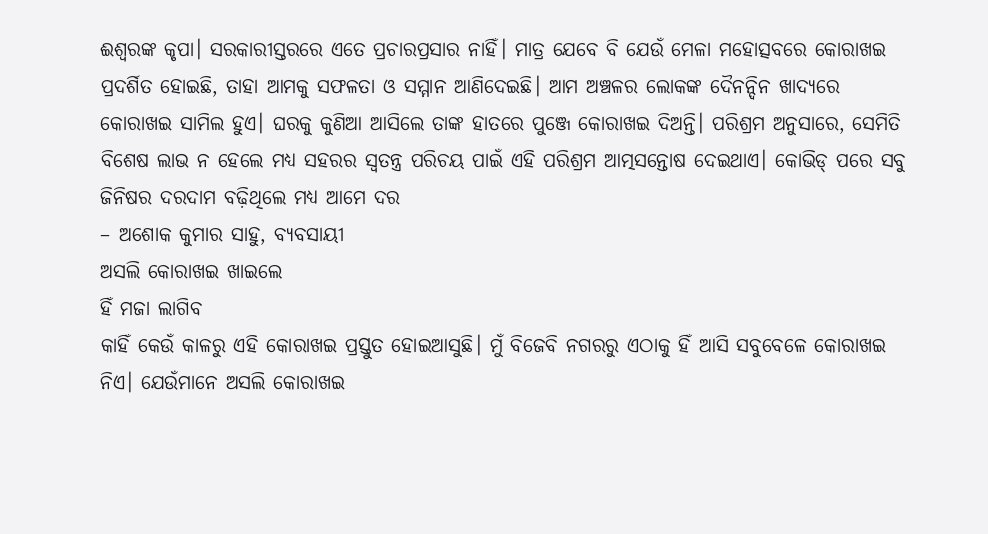ଈଶ୍ୱରଙ୍କ କୃପା। ସରକାରୀସ୍ତରରେ ଏତେ ପ୍ରଚାରପ୍ରସାର ନାହିଁ। ମାତ୍ର ଯେବେ ବି ଯେଉଁ ମେଳା ମହୋତ୍ସବରେ କୋରାଖଇ ପ୍ରଦର୍ଶିତ ହୋଇଛି, ତାହା ଆମକୁ ସଫଳତା ଓ ସମ୍ମାନ ଆଣିଦେଇଛି। ଆମ ଅଞ୍ଚଳର ଲୋକଙ୍କ ଦୈନନ୍ଦିନ ଖାଦ୍ୟରେ କୋରାଖଇ ସାମିଲ ହୁଏ। ଘରକୁ କୁଣିଆ ଆସିଲେ ତାଙ୍କ ହାତରେ ପୁଞ୍ଜେ କୋରାଖଇ ଦିଅନ୍ତି। ପରିଶ୍ରମ ଅନୁସାରେ, ସେମିତି ବିଶେଷ ଲାଭ ନ ହେଲେ ମଧ୍ୟ ସହରର ସ୍ବତନ୍ତ୍ର ପରିଚୟ ପାଇଁ ଏହି ପରିଶ୍ରମ ଆତ୍ମସନ୍ତୋଷ ଦେଇଥାଏ। କୋଭିଡ୍ ପରେ ସବୁ ଜିନିଷର ଦରଦାମ ବଢ଼ିଥିଲେ ମଧ୍ୟ ଆମେ ଦର
– ଅଶୋକ କୁମାର ସାହୁ, ବ୍ୟବସାୟୀ
ଅସଲି କୋରାଖଇ ଖାଇଲେ
ହିଁ ମଜା ଲାଗିବ
କାହିଁ କେଉଁ କାଳରୁ ଏହି କୋରାଖଇ ପ୍ରସ୍ତୁତ ହୋଇଆସୁଛି। ମୁଁ ବିଜେବି ନଗରରୁ ଏଠାକୁ ହିଁ ଆସି ସବୁବେଳେ କୋରାଖଇ ନିଏ। ଯେଉଁମାନେ ଅସଲି କୋରାଖଇ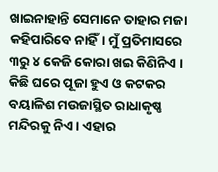ଖାଇନାହାନ୍ତି ସେମାନେ ତାହାର ମଜା କହିପାରିବେ ନାହିଁ। ମୁଁ ପ୍ରତିମାସରେ ୩ରୁ ୪ କେଜି କୋରା ଖଇ କିଣିନିଏ । କିଛି ଘରେ ପୂଜା ହୁଏ ଓ କଟକର ବୟାଳିଶ ମଉଜାସ୍ଥିତ ରାଧାକୃଷ୍ଣ ମନ୍ଦିରକୁ ନିଏ। ଏହାର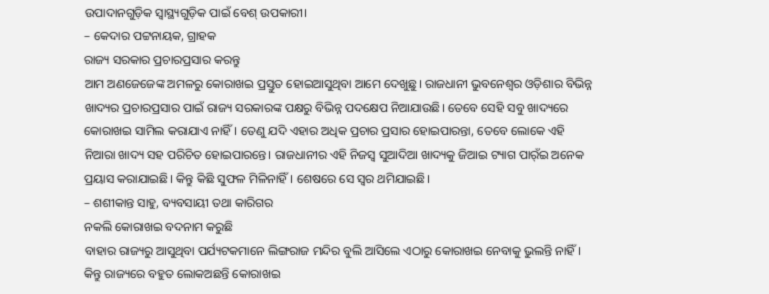ଉପାଦାନଗୁଡ଼ିକ ସ୍ବାସ୍ଥ୍ୟଗୁଡ଼ିକ ପାଇଁ ବେଶ୍ ଉପକାରୀ।
– କେଦାର ପଟ୍ଟନାୟକ, ଗ୍ରାହକ
ରାଜ୍ୟ ସରକାର ପ୍ରଚାରପ୍ରସାର କରନ୍ତୁ
ଆମ ଅଣଜେଜେଙ୍କ ଅମଳରୁ କୋରାଖଇ ପ୍ରସ୍ତୁତ ହୋଇଆସୁଥିବା ଆମେ ଦେଖୁଛୁ। ରାଜଧାନୀ ଭୁବନେଶ୍ୱର ଓଡ଼ିଶାର ବିଭିନ୍ନ ଖାଦ୍ୟର ପ୍ରଚାରପ୍ରସାର ପାଇଁ ରାଜ୍ୟ ସରକାରଙ୍କ ପକ୍ଷରୁ ବିଭିନ୍ନ ପଦକ୍ଷେପ ନିଆଯାଉଛି। ତେବେ ସେହି ସବୁ ଖାଦ୍ୟରେ କୋରାଖଇ ସାମିଲ କରାଯାଏ ନାହିଁ। ତେଣୁ ଯଦି ଏହାର ଅଧିକ ପ୍ରଚାର ପ୍ରସାର ହୋଇପାରନ୍ତା, ତେବେ ଲୋକେ ଏହି ନିଆରା ଖାଦ୍ୟ ସହ ପରିଚିତ ହୋଇପାରନ୍ତେ। ରାଜଧାନୀର ଏହି ନିଜସ୍ବ ସୁଆଦିଆ ଖାଦ୍ୟକୁ ଜିଆଇ ଟ୍ୟାଗ ପାର୍ଁଇ ଅନେକ ପ୍ରୟାସ କରାଯାଇଛି। କିନ୍ତୁ କିଛି ସୁଫଳ ମିଳିନାହିଁ। ଶେଷରେ ସେ ସ୍ବର ଥମିଯାଇଛି।
– ଶଶୀକାନ୍ତ ସାହୁ, ବ୍ୟବସାୟୀ ତଥା କାରିଗର
ନକଲି କୋରାଖଇ ବଦନାମ କରୁଛି
ବାହାର ରାଜ୍ୟରୁ ଆସୁଥିବା ପର୍ଯ୍ୟଟକମାନେ ଲିଙ୍ଗରାଜ ମନ୍ଦିର ବୁଲି ଆସିଲେ ଏଠାରୁ କୋରାଖଇ ନେବାକୁ ଭୁଲନ୍ତି ନାହିଁ। କିନ୍ତୁ ରାଜ୍ୟରେ ବହୁତ ଲୋକଅଛନ୍ତି କୋରାଖଇ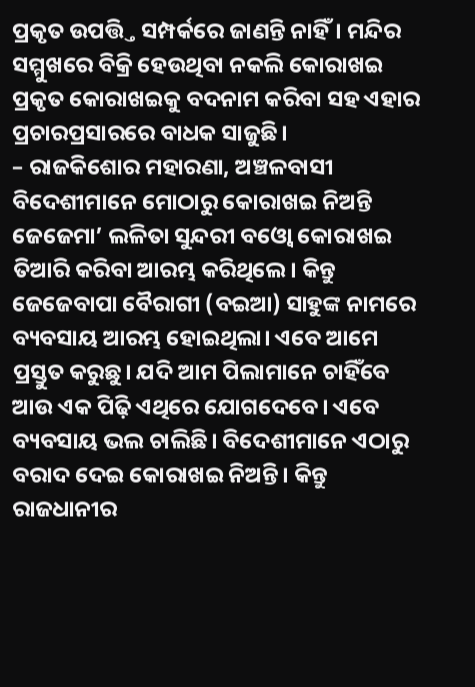ପ୍ରକୃତ ଉପତ୍ତ୍ତି ସମ୍ପର୍କରେ ଜାଣନ୍ତି ନାହିଁ। ମନ୍ଦିର ସମ୍ମୁଖରେ ବିକ୍ରି ହେଉଥିବା ନକଲି କୋରାଖଇ ପ୍ରକୃତ କୋରାଖଇକୁ ବଦନାମ କରିବା ସହ ଏହାର ପ୍ରଚାରପ୍ରସାରରେ ବାଧକ ସାଜୁଛି।
– ରାଜକିଶୋର ମହାରଣା, ଅଞ୍ଚଳବାସୀ
ବିଦେଶୀମାନେ ମୋଠାରୁ କୋରାଖଇ ନିଅନ୍ତି
ଜେଜେମା’ ଲଳିତା ସୁନ୍ଦରୀ ବଓ୍ବୋ କୋରାଖଇ ତିଆରି କରିବା ଆରମ୍ଭ କରିଥିଲେ। କିନ୍ତୁ ଜେଜେବାପା ବୈରାଗୀ (ବଇଆ) ସାହୁଙ୍କ ନାମରେ ବ୍ୟବସାୟ ଆରମ୍ଭ ହୋଇଥିଲା। ଏବେ ଆମେ ପ୍ରସ୍ତୁତ କରୁଛୁ। ଯଦି ଆମ ପିଲାମାନେ ଚାହିଁବେ ଆଉ ଏକ ପିଢ଼ି ଏଥିରେ ଯୋଗଦେବେ। ଏବେ ବ୍ୟବସାୟ ଭଲ ଚାଲିଛି। ବିଦେଶୀମାନେ ଏଠାରୁ ବରାଦ ଦେଇ କୋରାଖଇ ନିଅନ୍ତି। କିନ୍ତୁ ରାଜଧାନୀର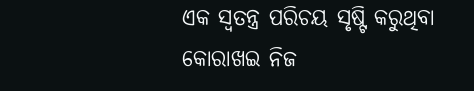ଏକ ସ୍ବତନ୍ତ୍ର ପରିଚୟ ସୃଷ୍ଟି କରୁଥିବା କୋରାଖଇ ନିଜ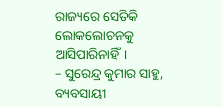ରାଜ୍ୟରେ ସେତିକି ଲୋକଲୋଚନକୁ ଆସିପାରିନାହିଁ।
– ସୁରେନ୍ଦ୍ର କୁମାର ସାହୁ, ବ୍ୟବସାୟୀ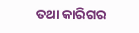ତଥା କାରିଗର